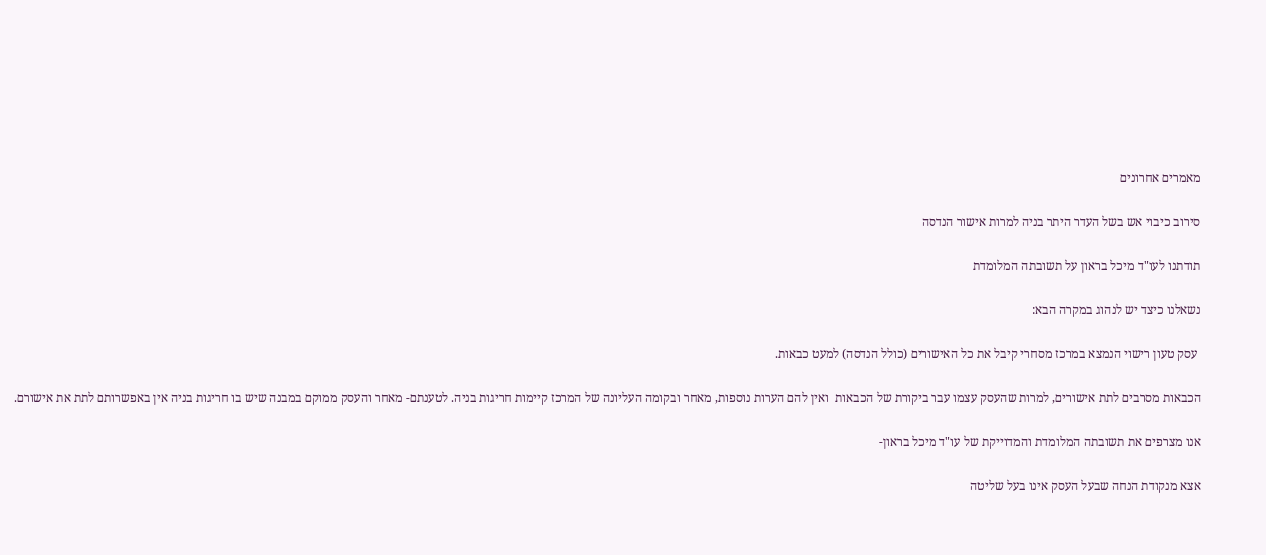מאמרים אחרונים

סירוב כיבוי אש בשל העדר היתר בניה למרות אישור הנדסה

תודתנו לעו"ד מיכל בראון על תשובתה המלומדת

נשאלנו כיצד יש לנהוג במקרה הבא:

 עסק טעון רישוי הנמצא במרכז מסחרי קיבל את כל האישורים (כולל הנדסה) למעט כבאות.

הכבאות מסרבים לתת אישורים, למרות שהעסק עצמו עבר ביקורת של הכבאות  ואין להם הערות נוספות, מאחר ובקומה העליונה של המרכז קיימות חריגות בניה. לטענתם- מאחר והעסק ממוקם במבנה שיש בו חריגות בניה אין באפשרותם לתת את אישורם.

אנו מצרפים את תשובתה המלומדת והמדוייקת של עו"ד מיכל בראון-

אצא מנקודת הנחה שבעל העסק אינו בעל שליטה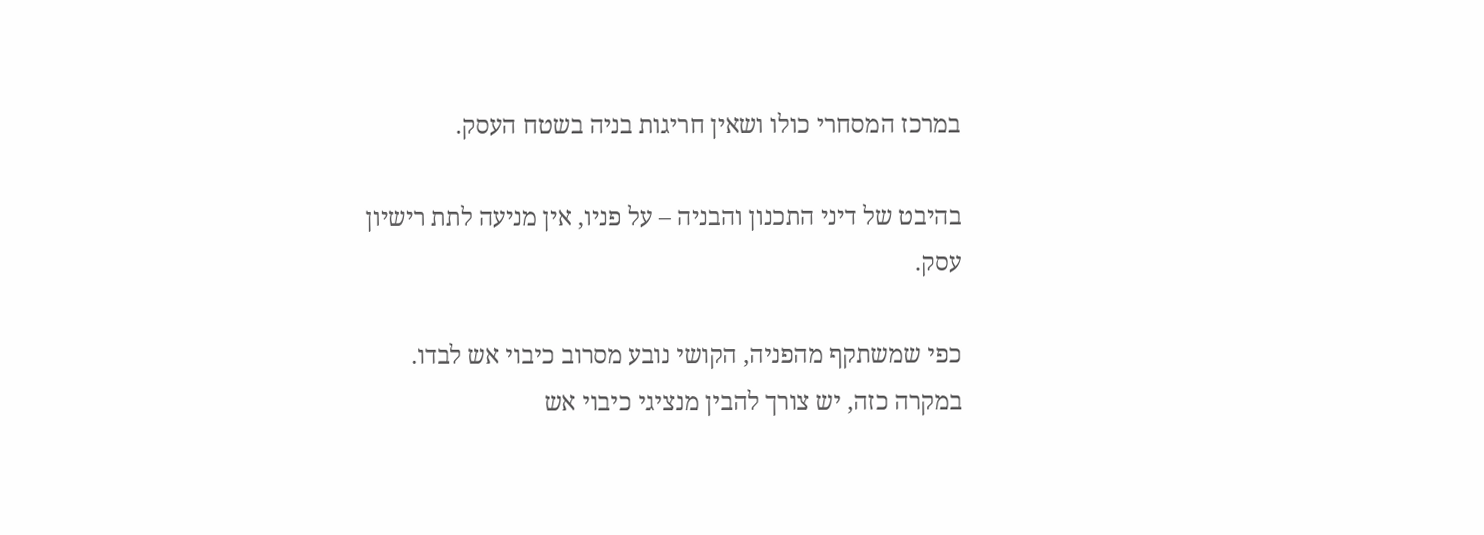במרכז המסחרי כולו ושאין חריגות בניה בשטח העסק.

בהיבט של דיני התכנון והבניה – על פניו, אין מניעה לתת רישיון עסק.

כפי שמשתקף מהפניה, הקושי נובע מסרוב כיבוי אש לבדו. במקרה כזה, יש צורך להבין מנציגי כיבוי אש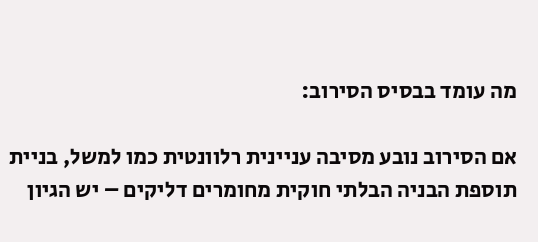מה עומד בבסיס הסירוב:

אם הסירוב נובע מסיבה עניינית רלוונטית כמו למשל, בניית תוספת הבניה הבלתי חוקית מחומרים דליקים – יש הגיון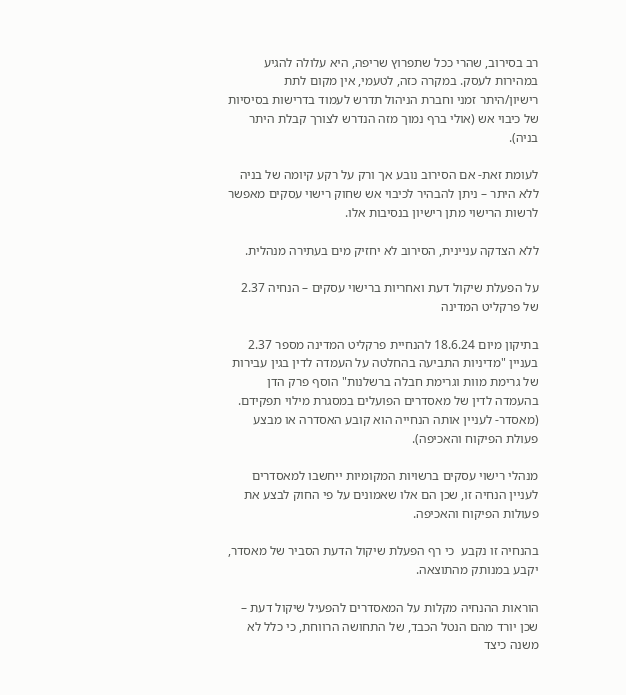רב בסירוב, שהרי ככל שתפרוץ שריפה, היא עלולה להגיע במהירות לעסק. במקרה כזה, לטעמי, אין מקום לתת רישיון/היתר זמני וחברת הניהול תדרש לעמוד בדרישות בסיסיות של כיבוי אש (אולי ברף נמוך מזה הנדרש לצורך קבלת היתר בניה).

לעומת זאת- אם הסירוב נובע אך ורק על רקע קיומה של בניה ללא היתר – ניתן להבהיר לכיבוי אש שחוק רישוי עסקים מאפשר לרשות הרישוי מתן רישיון בנסיבות אלו.

ללא הצדקה עניינית, הסירוב לא יחזיק מים בעתירה מנהלית.

על הפעלת שיקול דעת ואחריות ברישוי עסקים – הנחיה 2.37 של פרקליט המדינה

בתיקון מיום 18.6.24 להנחיית פרקליט המדינה מספר 2.37 בעניין "מדיניות התביעה בהחלטה על העמדה לדין בגין עבירות של גרימת מוות וגרימת חבלה ברשלנות" הוסף פרק הדן בהעמדה לדין של מאסדרים הפועלים במסגרת מילוי תפקידם. (מאסדר- לעניין אותה הנחייה הוא קובע האסדרה או מבצע פעולת הפיקוח והאכיפה).

מנהלי רישוי עסקים ברשויות המקומיות ייחשבו למאסדרים לעניין הנחיה זו, שכן הם אלו שאמונים על פי החוק לבצע את פעולות הפיקוח והאכיפה.

בהנחיה זו נקבע  כי רף הפעלת שיקול הדעת הסביר של מאסדר, יקבע במנותק מהתוצאה.

הוראות ההנחיה מקלות על המאסדרים להפעיל שיקול דעת – שכן יורד מהם הנטל הכבד, של התחושה הרווחת, כי כלל לא משנה כיצד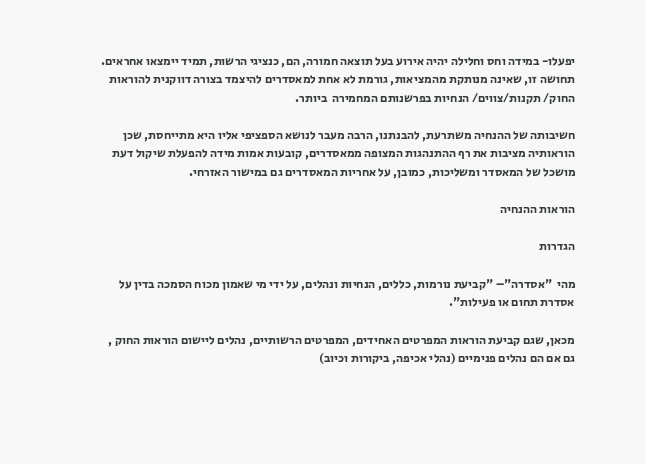יפעלו- במידה וחס וחלילה יהיה אירוע בעל תוצאה חמורה, הם, כנציגי הרשות, תמיד יימצאו אחראים. תחושה זו, שאינה מנותקת מהמציאות, גורמת לא אחת למאסדרים להיצמד בצורה דווקנית להוראות החוק/ תקנות/צווים/ הנחיות בפרשנותם המחמירה  ביותר.

חשיבותה של ההנחיה משתרעת, להבנתנו, הרבה מעבר לנושא הספציפי אליו היא מתייחסת, שכן הוראותיה מציבות את רף ההתנהגות המצופה ממאסדרים, קובעות אמות מידה להפעלת שיקול דעת מושכל של המאסדר ומשליכות, כמובן, על אחריות המאסדרים גם במישור האזרחי.

הוראות ההנחיה

הגדרות

מהי  "אסדרה"– "קביעת נורמות, כללים, הנחיות ונהלים, על ידי מי שאמון מכוח הסמכה בדין על אסדרת תחום או פעילות".

מכאן, שגם קביעת הוראות המפרטים האחידים, המפרטים הרשותיים, נהלים ליישום הוראות החוק , גם אם הם נהלים פנימיים (נהלי אכיפה, ביקורות וכיוב)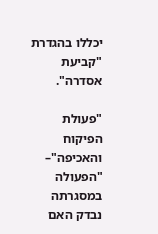יכללו בהגדרת "קביעת אסדרה".

"פעולת הפיקוח והאכיפה"– "הפעולה במסגרתה נבדק האם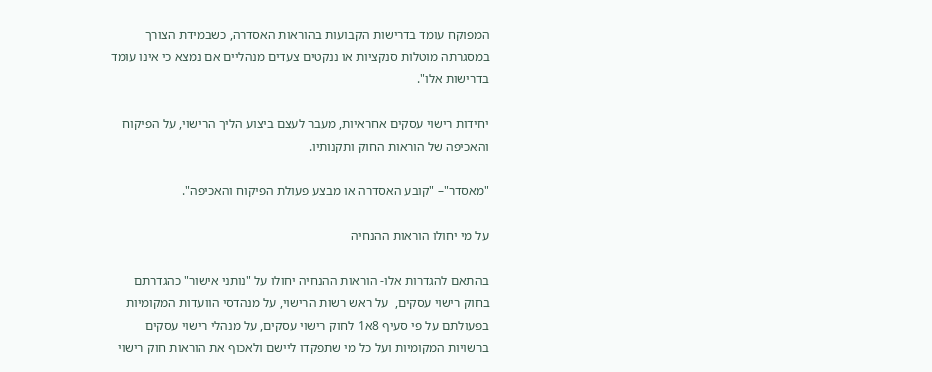המפוקח עומד בדרישות הקבועות בהוראות האסדרה, כשבמידת הצורך במסגרתה מוטלות סנקציות או ננקטים צעדים מנהליים אם נמצא כי אינו עומד בדרישות אלו".

יחידות רישוי עסקים אחראיות, מעבר לעצם ביצוע הליך הרישוי, על הפיקוח והאכיפה של הוראות החוק ותקנותיו.

"מאסדר"– "קובע האסדרה או מבצע פעולת הפיקוח והאכיפה".

על מי יחולו הוראות ההנחיה

בהתאם להגדרות אלו- הוראות ההנחיה יחולו על "נותני אישור" כהגדרתם בחוק רישוי עסקים,  על ראש רשות הרישוי, על מנהדסי הוועדות המקומיות בפעולתם על פי סעיף 8א1 לחוק רישוי עסקים, על מנהלי רישוי עסקים ברשויות המקומיות ועל כל מי שתפקדו ליישם ולאכוף את הוראות חוק רישוי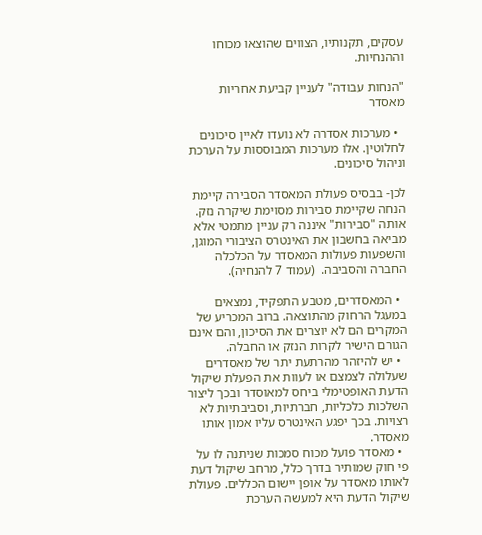עסקים, תקנותיו, הצווים שהוצאו מכוחו וההנחיות.

"הנחות עבודה" לעניין קביעת אחריות מאסדר

  • מערכות אסדרה לא נועדו לאיין סיכונים לחלוטין. אלו מערכות המבוססות על הערכת וניהול סיכונים.

לכן- בבסיס פעולת המאסדר הסבירה קיימת הנחה שקיימת סבירות מסוימת שיקרה נזק. אותה "סבירות" איננה רק עניין מתמטי אלא מביאה בחשבון את האינטרס הציבורי המוגן, והשפעות פעולות המאסדר על הכלכלה החברה והסביבה.  (עמוד 7 להנחיה).

  • המאסדרים, מטבע התפקיד, נמצאים במעגל הרחוק מהתוצאה. ברוב המכריע של המקרים הם לא יוצרים את הסיכון, והם אינם הגורם הישיר לקרות הנזק או החבלה.
  • יש להיזהר מהרתעת יתר של מאסדרים שעלולה לצמצם או לעוות את הפעלת שיקול הדעת האופטימלי ביחס למאוסדר ובכך ליצור השלכות כלכליות, חברתיות, וסביבתיות לא רצויות. בכך יפגע האינטרס עליו אמון אותו מאסדר.
  • מאסדר פועל מכוח סמכות שניתנה לו על פי חוק שמותיר בדרך כלל, מרחב שיקול דעת לאותו מאסדר על אופן יישום הכללים. פעולת שיקול הדעת היא למעשה הערכת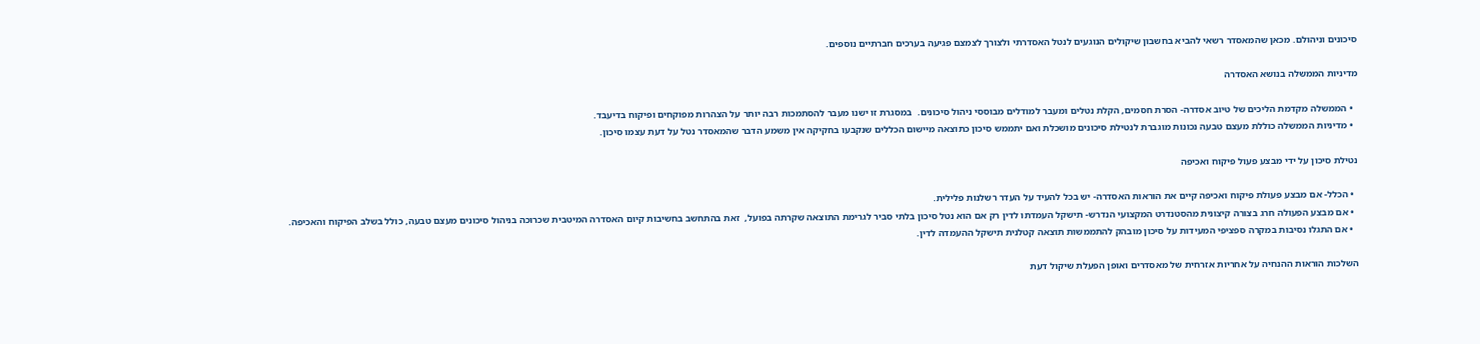סיכונים וניהולם. מכאן שהמאסדר רשאי להביא בחשבון שיקולים הנוגעים לנטל האסדרתי ולצורך לצמצם פגיעה בערכים חברתיים נוספים.

מדיניות הממשלה בנושא האסדרה

  • הממשלה מקדמת הליכים של טיוב אסדרה- הסרת חסמים, הקלת נטלים ומעבר למודלים מבוססי ניהול סיכונים.  במסגרת זו ישנו מעבר להסתמכות רבה יותר על הצהרות מפוקחים ופיקוח בדיעבד.
  • מדיניות הממשלה כוללת מעצם טבעה נכונות מוגברת לנטילת סיכונים מושכלת ואם יתממש סיכון כתוצאה מיישום הכללים שנקבעו בחקיקה אין משמע הדבר שהמאסדר נטל על דעת עצמו סיכון.

נטילת סיכון על ידי מבצע פעול פיקוח ואכיפה

  • הכלל- אם מבצע פעולת פיקוח ואכיפה קיים את הוראות האסדרה- יש בכל להעיד על העדר רשלנות פלילית.
  • אם מבצע הפעולה חרג בצורה קיצונית מהסטנדרט המקצועי הנדרש- תישקל העמדתו לדין רק אם הוא נטל סיכון בלתי סביר לגרימת התוצאה שקרתה בפועל,  זאת בהתחשב בחשיבות קיום האסדרה המיטבית שכרוכה בניהול סיכונים מעצם טבעה, כולל בשלב הפיקוח והאכיפה.
  • אם התגלו נסיבות במקרה ספציפי המעידות על סיכון מובהק להתממשות תוצאה קטלנית תישקל ההעמדה לדין.

השלכות הוראות ההנחיה על אחריות אזרחית של מאסדרים ואופן הפעלת שיקול דעת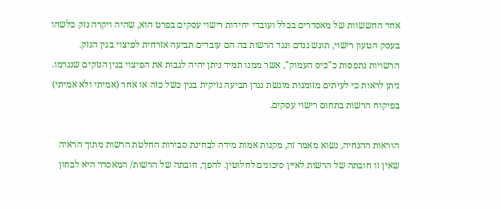אחד החששוות של מאסדרים בכלל ועובדי יחידות רישוי עסקים בפרט הוא, שהיה ויקרה נזק כלשהו בעסק הטעון רישוי, תוגש נגדם ונגד הרשות בה הם עובדים תביעה אזרחית לפיצוי בגין הנזק. הרשויות נתפסות כ"כיס העמוק", אשר ממנו תמיד ניתן יהיה לגבות את הפיצוי בגין הנזקים שנגרמו. ניתן לראות כי לעיתים מזומנות מוגשת נגדן תביעה נזיקית בגין כשל כזה או אחר (אמיתי ולא אמיתי) בפיקוח הרשות בתחום רישוי עסקים.

הוראות ההנחיה, נשוא מאמר זה, מקנות אמות מידה לבחינת סבירות החלטת הרשות מתוך הראיה שאין זו חובתה של הרשות לאיין סיכונים לחלוטין. להפך, חובתה של הרשות/ המאסדר היא לבחון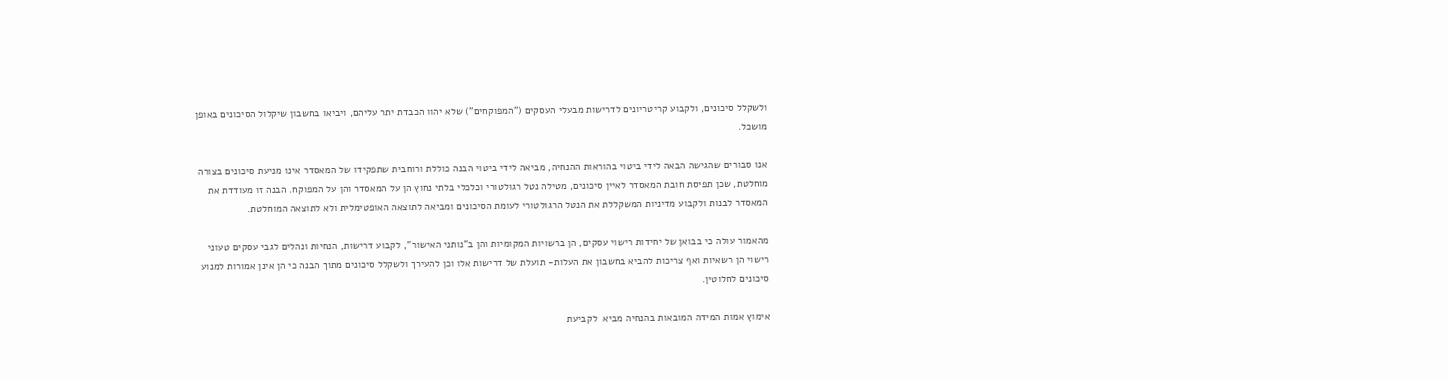ולשקלל סיכונים, ולקבוע קריטריונים לדרישות מבעלי העסקים ("המפוקחים") שלא יהוו הכבדת יתר עליהם, ויביאו בחשבון שיקלול הסיכונים באופן מושכל.

אנו סבורים שהגישה הבאה לידי ביטוי בהוראות ההנחיה, מביאה לידי ביטוי הבנה כוללת ורוחבית שתפקידו של המאסדר אינו מניעת סיכונים בצורה מוחלטת, שכן תפיסת חובת המאסדר לאיין סיכונים, מטילה נטל רגולטורי וכלכלי בלתי נחוץ הן על המאסדר והן על המפוקח. הבנה זו מעודדת את המאסדר לבנות ולקבוע מדיניות המשקללת את הנטל הרגולטורי לעומת הסיכונים ומביאה לתוצאה האופטימלית ולא לתוצאה המוחלטת.

מהאמור עולה כי בבואן של יחידות רישוי עסקים, הן ברשויות המקומיות והן ב"נותני האישור", לקבוע דרישות, הנחיות ונהלים לגבי עסקים טעוני רישוי הן רשאיות ואף צריכות להביא בחשבון את העלות- תועלת של דרישות אלו וכן להעירך ולשקלל סיכונים מתוך הבנה כי הן אינן אמורות למנוע סיכונים לחלוטין.

אימוץ אמות המידה המובאות בהנחיה מביא  לקביעת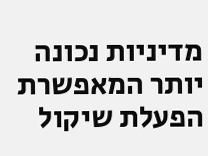מדיניות נכונה יותר המאפשרת הפעלת שיקול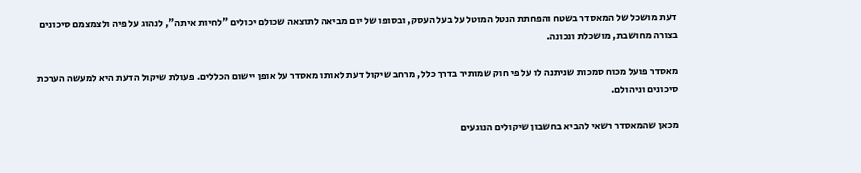דעת מושכל של המאסדר בשטח והפחתת הנטל המוטל על בעל העסק, ובסופו של יום מביאה לתוצאה שכולם יכולים "לחיות איתה", לנהוג על פיה ולצמצמם סיכונים בצורה מחושבת, מושכלת ונכונה.

מאסדר פועל מכוח סמכות שניתנה לו על פי חוק שמותיר בדרך כלל, מרחב שיקול דעת לאותו מאסדר על אופן יישום הכללים. פעולת שיקול הדעת היא למעשה הערכת סיכונים וניהולם.

מכאן שהמאסדר רשאי להביא בחשבון שיקולים הנוגעים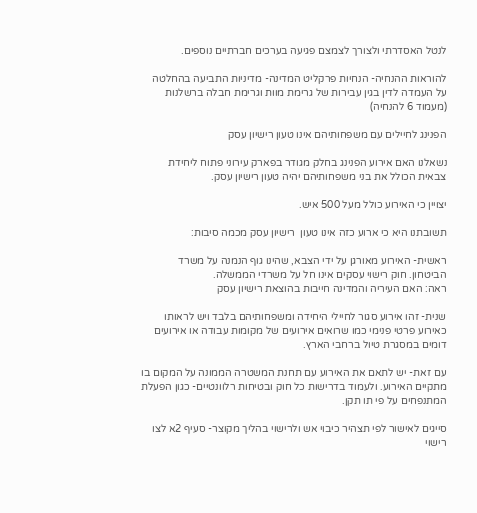לנטל האסדרתי ולצורך לצמצם פגיעה בערכים חברתיים נוספים.

להוראות ההנחיה- הנחיות פרקליט המדינה- מדיניות התביעה בהחלטה על העמדה לדין בגין עבירות של גרימת מוות וגרימת חבלה ברשלנות (מעמוד 6 להנחיה)

הפנינג לחיילים עם משפחותיהם אינו טעון רישיון עסק

נשאלנו האם אירוע הפנינג בחלק מגודר בפארק עירוני פתוח ליחידת צבאית הכולל את בני משפחותיהם יהיה טעון רישיון עסק.

יצויין כי האירוע כולל מעל 500 איש.

תשובתנו היא כי ארוע כזה אינו טעון  רישיון עסק מכמה סיבות:

ראשית- האירוע מאורגן על ידי הצבא, שהינו גוף הנמנה על משרד הביטחון. חוק רישוי עסקים אינו חל על משרדי הממשלה.
ראה: האם העיריה והמדינה חייבות בהוצאת רישיון עסק

שנית- זהו אירוע סגור לחיילי היחידה ומשפחותיהם בלבד ויש לראותו כאירוע פרטי פנימי כמו שרואים אירועים של מקומות עבודה או אירועים דומים במסגרת טיול ברחבי הארץ.

עם זאת- יש לתאם את האירוע עם תחנת המשטרה הממונה על המקום בו מתקיים האירוע. ולעמוד בדרישות כל חוק ובטיחות רלוונטיים- כגון הפעלת המתנפחים על פי תו תקן.

סייגים לאישור לפי תצהיר כיבוי אש ולרישוי בהליך מקוצר- סעיף 2א לצו רישוי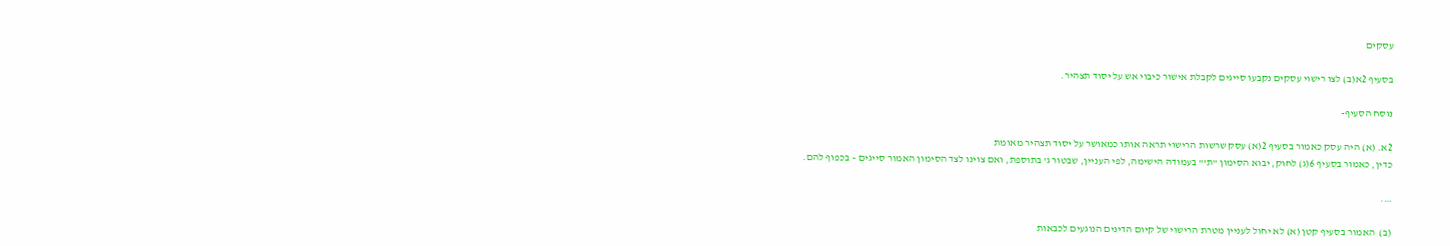עסקים

בסעיף 2א(ב) לצו רישוי עסקים נקבעו סייגים לקבלת אישור כיבוי אש על יסוד תצהיר.

נוסח הסעיף-

2א. (א) היה עסק כאמור בסעיף 2(א) עסק שרשות הרישוי תראה אותו כמאושר על יסוד תצהיר מאומת
כדין, כאמור בסעיף 6(ג) לחוק, יבוא הסימון "ת'" בעמודה הישימה, לפי העניין, שבטור ג' בתוספת, ואם צוינו לצד הסימון האמור סייגים – בכפוף להם.

….

(ב)  האמור בסעיף קטן (א) לא יחול לעניין מטרת הרישוי של קיום הדינים הנוגעים לכבאות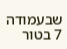שבעמודה 7 בטור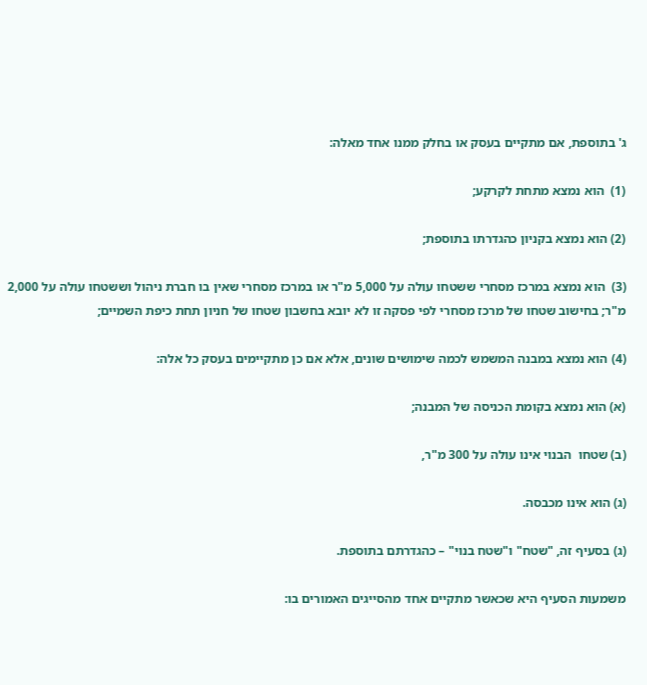ג' בתוספת, אם מתקיים בעסק או בחלק ממנו אחד מאלה:

(1)  הוא נמצא מתחת לקרקע;

(2) הוא נמצא בקניון כהגדרתו בתוספת;

(3)  הוא נמצא במרכז מסחרי ששטחו עולה על 5,000 מ"ר או במרכז מסחרי שאין בו חברת ניהול וששטחו עולה על 2,000 מ"ר; בחישוב שטחו של מרכז מסחרי לפי פסקה זו לא יובא בחשבון שטחו של חניון תחת כיפת השמיים;

(4) הוא נמצא במבנה המשמש לכמה שימושים שונים, אלא אם כן מתקיימים בעסק כל אלה:

(א) הוא נמצא בקומת הכניסה של המבנה;

(ב) שטחו  הבנוי אינו עולה על 300 מ"ר,

(ג) הוא אינו מכבסה.

(ג) בסעיף זה, "שטח" ו"שטח בנוי" – כהגדרתם בתוספת.

משמעות הסעיף היא שכאשר מתקיים אחד מהסייגים האמורים בו: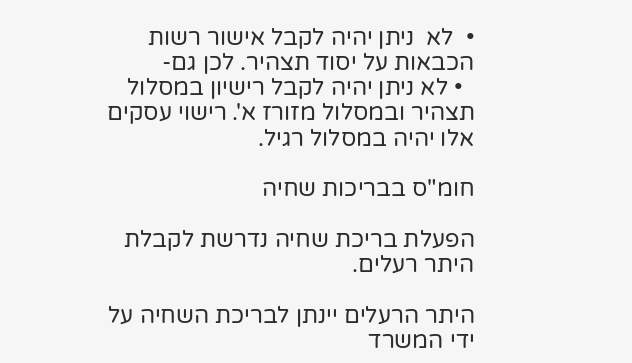•  לא  ניתן יהיה לקבל אישור רשות הכבאות על יסוד תצהיר. לכן גם-
  • לא ניתן יהיה לקבל רישיון במסלול תצהיר ובמסלול מזורז א'. רישוי עסקים אלו יהיה במסלול רגיל.

חומ"ס בבריכות שחיה

הפעלת בריכת שחיה נדרשת לקבלת היתר רעלים.

היתר הרעלים יינתן לבריכת השחיה על ידי המשרד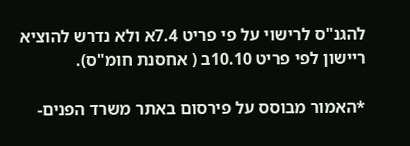להגנ"ס לרישוי על פי פריט 7.4א ולא נדרש להוציא ריישון לפי פריט 10.10ב ( אחסנת חומ"ס).

*האמור מבוסס על פירסום באתר משרד הפנים-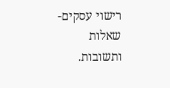רישוי עסקים-שאלות ותשובות.